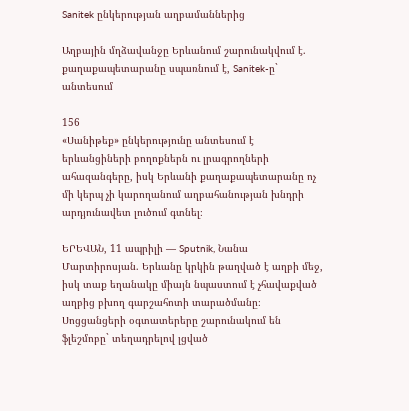Sanitek ընկերության աղբամաններից

Աղբային մղձավանջը Երևանում շարունակվում է. քաղաքապետարանը սպառնում է, Sanitek-ը` անտեսում

156
«Սանիթեք» ընկերությունը անտեսում է երևանցիների բողոքներն ու լրագրողների ահազանգերը, իսկ Երևանի քաղաքապետարանը ոչ մի կերպ չի կարողանում աղբահանության խնդրի արդյունավետ լուծում գտնել։

ԵՐԵՎԱՆ, 11 ապրիլի — Sputnik, Նանա Մարտիրոսյան. Երևանը կրկին թաղված է աղբի մեջ, իսկ տաք եղանակը միայն նպաստում է չհավաքված աղբից բխող գարշահոտի տարածմանը։ Սոցցանցերի օգտատերերը շարունակում են ֆլեշմոբը` տեղադրելով լցված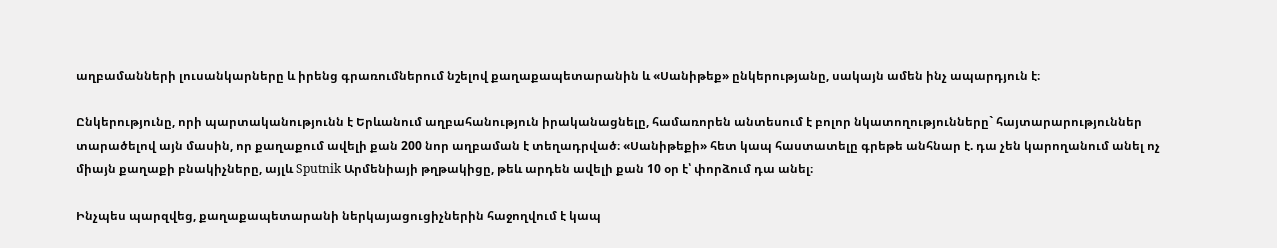աղբամանների լուսանկարները և իրենց գրառումներում նշելով քաղաքապետարանին և «Սանիթեք» ընկերությանը, սակայն ամեն ինչ ապարդյուն է։

Ընկերությունը, որի պարտականությունն է Երևանում աղբահանություն իրականացնելը, համառորեն անտեսում է բոլոր նկատողությունները` հայտարարություններ տարածելով այն մասին, որ քաղաքում ավելի քան 200 նոր աղբաման է տեղադրված։ «Սանիթեքի» հետ կապ հաստատելը գրեթե անհնար է. դա չեն կարողանում անել ոչ միայն քաղաքի բնակիչները, այլև Sputnik Արմենիայի թղթակիցը, թեև արդեն ավելի քան 10 օր է՝ փորձում դա անել։

Ինչպես պարզվեց, քաղաքապետարանի ներկայացուցիչներին հաջողվում է կապ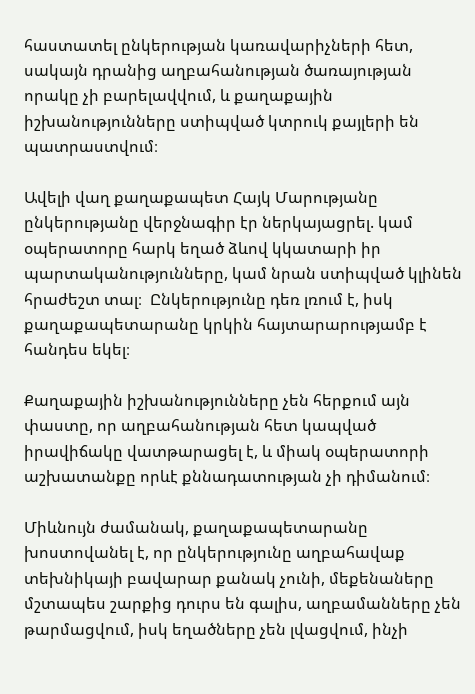հաստատել ընկերության կառավարիչների հետ, սակայն դրանից աղբահանության ծառայության որակը չի բարելավվում, և քաղաքային իշխանությունները ստիպված կտրուկ քայլերի են պատրաստվում։

Ավելի վաղ քաղաքապետ Հայկ Մարությանը ընկերությանը վերջնագիր էր ներկայացրել. կամ օպերատորը հարկ եղած ձևով կկատարի իր պարտականությունները, կամ նրան ստիպված կլինեն հրաժեշտ տալ։  Ընկերությունը դեռ լռում է, իսկ քաղաքապետարանը կրկին հայտարարությամբ է հանդես եկել։

Քաղաքային իշխանությունները չեն հերքում այն փաստը, որ աղբահանության հետ կապված իրավիճակը վատթարացել է, և միակ օպերատորի աշխատանքը որևէ քննադատության չի դիմանում։

Միևնույն ժամանակ, քաղաքապետարանը խոստովանել է, որ ընկերությունը աղբահավաք տեխնիկայի բավարար քանակ չունի, մեքենաները մշտապես շարքից դուրս են գալիս, աղբամանները չեն թարմացվում, իսկ եղածները չեն լվացվում, ինչի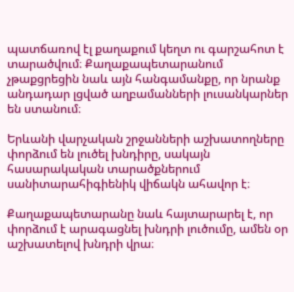պատճառով էլ քաղաքում կեղտ ու գարշահոտ է տարածվում։ Քաղաքապետարանում չթաքցրեցին նաև այն հանգամանքը, որ նրանք անդադար լցված աղբամանների լուսանկարներ են ստանում։

Երևանի վարչական շրջանների աշխատողները փորձում են լուծել խնդիրը, սակայն հասարակական տարածքներում սանիտարահիգիենիկ վիճակն ահավոր է։

Քաղաքապետարանը նաև հայտարարել է, որ փորձում է արագացնել խնդրի լուծումը, ամեն օր աշխատելով խնդրի վրա։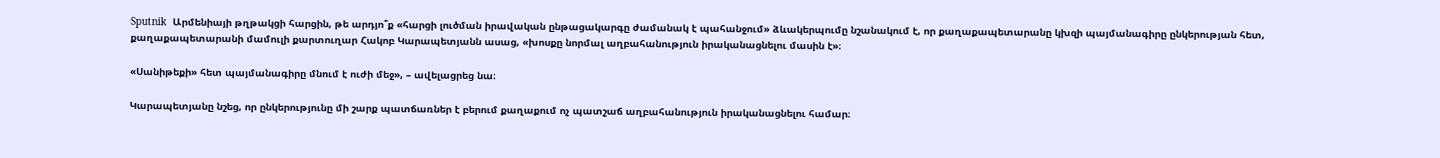Sputnik  Արմենիայի թղթակցի հարցին, թե արդյո՞ք «հարցի լուծման իրավական ընթացակարգը ժամանակ է պահանջում» ձևակերպումը նշանակում է, որ քաղաքապետարանը կխզի պայմանագիրը ընկերության հետ, քաղաքապետարանի մամուլի քարտուղար Հակոբ Կարապետյանն ասաց, «խոսքը նորմալ աղբահանություն իրականացնելու մասին է»։

«Սանիթեքի» հետ պայմանագիրը մնում է ուժի մեջ», – ավելացրեց նա։

Կարապետյանը նշեց, որ ընկերությունը մի շարք պատճառներ է բերում քաղաքում ոչ պատշաճ աղբահանություն իրականացնելու համար։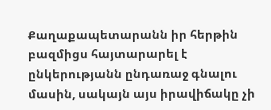Քաղաքապետարանն իր հերթին բազմիցս հայտարարել է ընկերությանն ընդառաջ գնալու մասին, սակայն այս իրավիճակը չի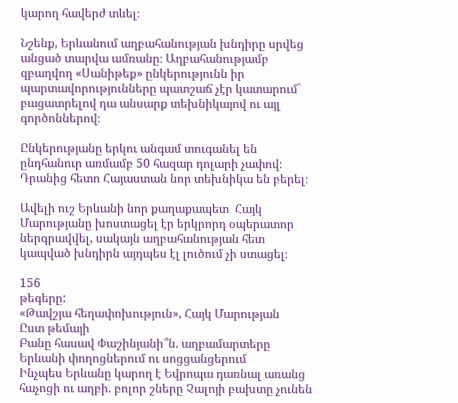կարող հավերժ տևել։

Նշենք, Երևանում աղբահանության խնդիրը սրվեց անցած տարվա ամռանը։ Աղբահանությամբ զբաղվող «Սանիթեք» ընկերությունն իր պարտավորությունները պատշաճ չէր կատարում` բացատրելով դա անսարք տեխնիկայով ու այլ գործոններով։

Ընկերությանը երկու անգամ տուգանել են ընդհանուր առմամբ 50 հազար դոլարի չափով։ Դրանից հետո Հայաստան նոր տեխնիկա են բերել։

Ավելի ուշ Երևանի նոր քաղաքապետ  Հայկ Մարությանը խոստացել էր երկրորդ օպերատոր ներգրավվել, սակայն աղբահանության հետ կապված խնդիրն այդպես էլ լուծում չի ստացել։

156
թեգերը:
«Թավշյա հեղափոխություն», Հայկ Մարության
Ըստ թեմայի
Բանը հասավ Փաշինյանի՞ն. աղբամարտերը Երևանի փողոցներում ու սոցցանցերում
Ինչպես Երևանը կարող է Եվրոպա դառնալ առանց հաչոցի ու աղբի. բոլոր շները Չալոյի բախտը չունեն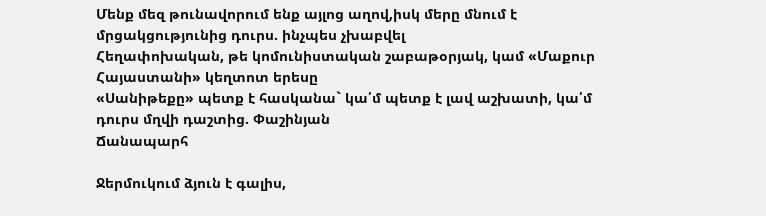Մենք մեզ թունավորում ենք այլոց աղով,իսկ մերը մնում է մրցակցությունից դուրս. ինչպես չխաբվել
Հեղափոխական, թե կոմունիստական շաբաթօրյակ, կամ «Մաքուր Հայաստանի» կեղտոտ երեսը
«Սանիթեքը» պետք է հասկանա` կա՛մ պետք է լավ աշխատի, կա՛մ դուրս մղվի դաշտից. Փաշինյան
Ճանապարհ

Ջերմուկում ձյուն է գալիս,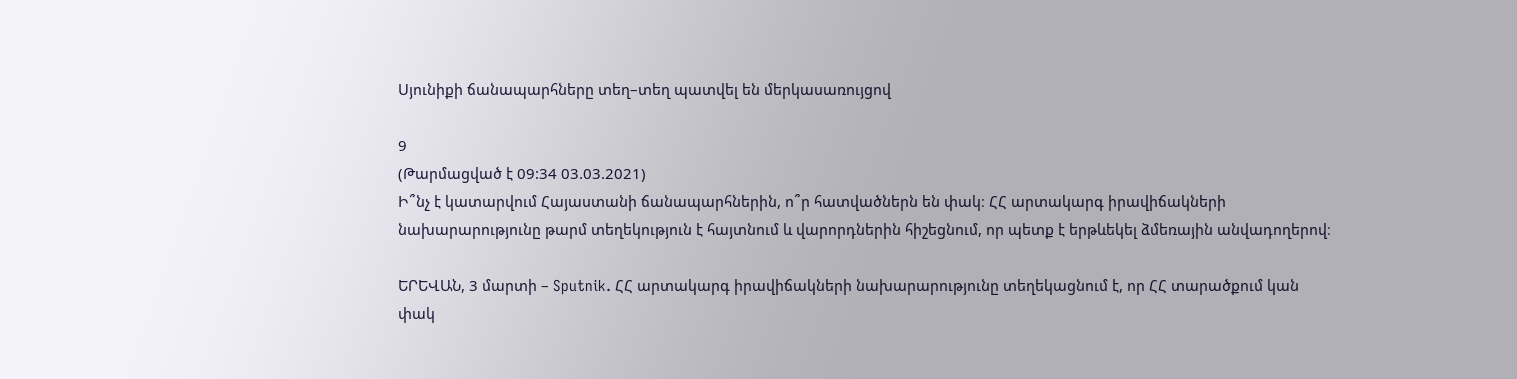Սյունիքի ճանապարհները տեղ–տեղ պատվել են մերկասառույցով

9
(Թարմացված է 09:34 03.03.2021)
Ի՞նչ է կատարվում Հայաստանի ճանապարհներին, ո՞ր հատվածներն են փակ։ ՀՀ արտակարգ իրավիճակների նախարարությունը թարմ տեղեկություն է հայտնում և վարորդներին հիշեցնում, որ պետք է երթևեկել ձմեռային անվադողերով։

ԵՐԵՎԱՆ, 3 մարտի – Sputnik. ՀՀ արտակարգ իրավիճակների նախարարությունը տեղեկացնում է, որ ՀՀ տարածքում կան փակ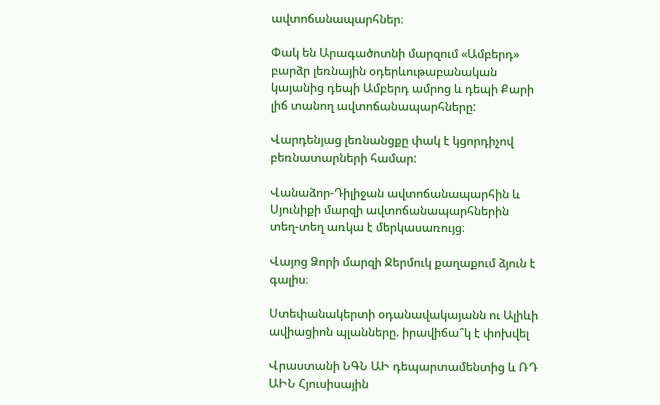ավտոճանապարհներ։

Փակ են Արագածոտնի մարզում «Ամբերդ» բարձր լեռնային օդերևութաբանական կայանից դեպի Ամբերդ ամրոց և դեպի Քարի լիճ տանող ավտոճանապարհները:

Վարդենյաց լեռնանցքը փակ է կցորդիչով բեռնատարների համար:

Վանաձոր-Դիլիջան ավտոճանապարհին և Սյունիքի մարզի ավտոճանապարհներին տեղ-տեղ առկա է մերկասառույց։

Վայոց Ձորի մարզի Ջերմուկ քաղաքում ձյուն է գալիս։

Ստեփանակերտի օդանավակայանն ու Ալիևի ավիացիոն պլանները. իրավիճա՞կ է փոխվել

Վրաստանի ՆԳՆ ԱԻ դեպարտամենտից և ՌԴ ԱԻՆ Հյուսիսային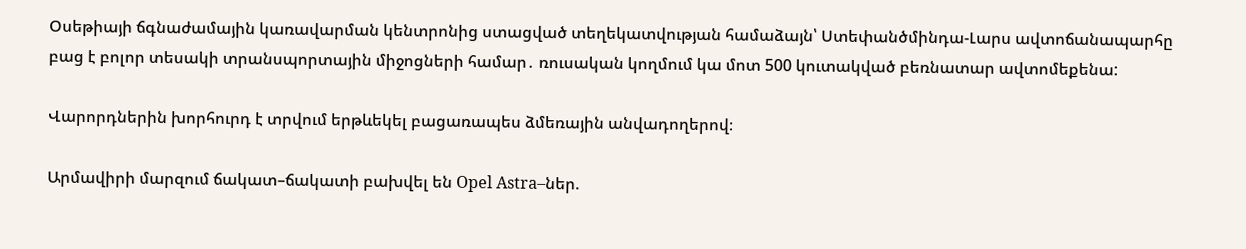Օսեթիայի ճգնաժամային կառավարման կենտրոնից ստացված տեղեկատվության համաձայն՝ Ստեփանծմինդա-Լարս ավտոճանապարհը բաց է բոլոր տեսակի տրանսպորտային միջոցների համար․ ռուսական կողմում կա մոտ 500 կուտակված բեռնատար ավտոմեքենա:

Վարորդներին խորհուրդ է տրվում երթևեկել բացառապես ձմեռային անվադողերով։

Արմավիրի մարզում ճակատ–ճակատի բախվել են Opel Astra–ներ.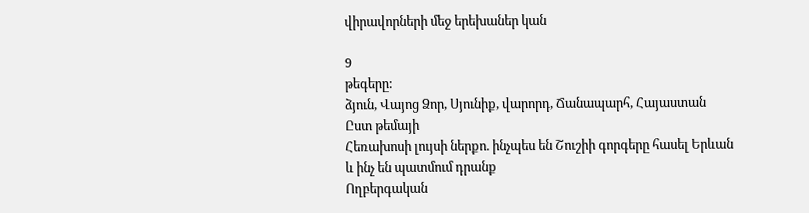վիրավորների մեջ երեխաներ կան

9
թեգերը:
ձյուն, Վայոց Ձոր, Սյունիք, վարորդ, Ճանապարհ, Հայաստան
Ըստ թեմայի
Հեռախոսի լույսի ներքո. ինչպես են Շուշիի գորգերը հասել Երևան և ինչ են պատմում դրանք
Ողբերգական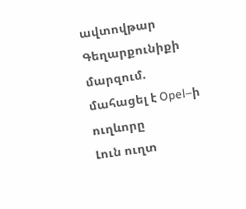ավտովթար Գեղարքունիքի մարզում. մահացել է Opel–ի ուղևորը
Լուն ուղտ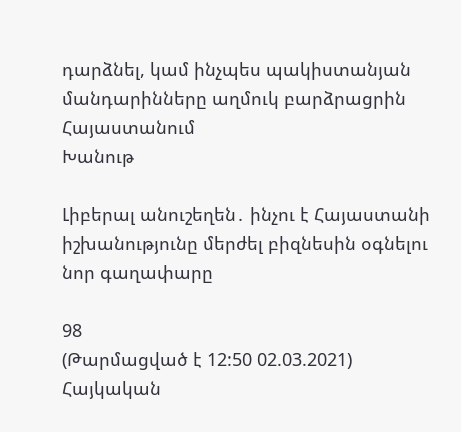դարձնել, կամ ինչպես պակիստանյան մանդարինները աղմուկ բարձրացրին Հայաստանում
Խանութ

Լիբերալ անուշեղեն․ ինչու է Հայաստանի իշխանությունը մերժել բիզնեսին օգնելու նոր գաղափարը

98
(Թարմացված է 12:50 02.03.2021)
Հայկական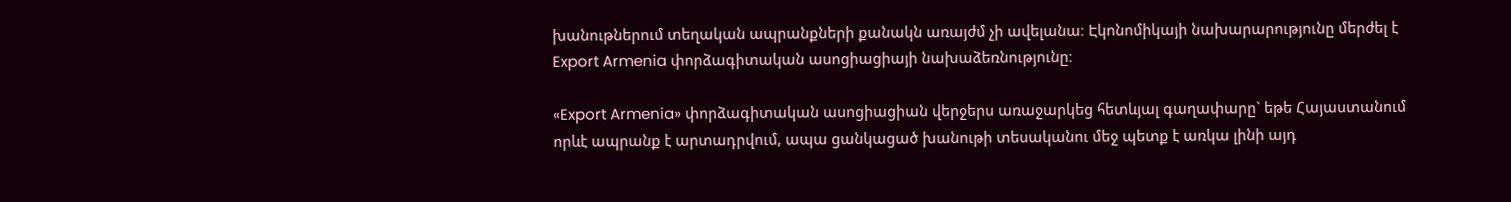խանութներում տեղական ապրանքների քանակն առայժմ չի ավելանա։ Էկոնոմիկայի նախարարությունը մերժել է Export Armenia փորձագիտական ասոցիացիայի նախաձեռնությունը։

«Export Armenia» փորձագիտական ասոցիացիան վերջերս առաջարկեց հետևյալ գաղափարը` եթե Հայաստանում որևէ ապրանք է արտադրվում, ապա ցանկացած խանութի տեսականու մեջ պետք է առկա լինի այդ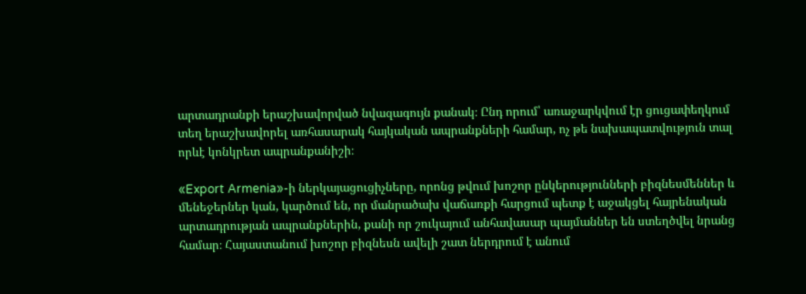արտադրանքի երաշխավորված նվազագույն քանակ։ Ընդ որում՝ առաջարկվում էր ցուցափեղկում տեղ երաշխավորել առհասարակ հայկական ապրանքների համար, ոչ թե նախապատվություն տալ որևէ կոնկրետ ապրանքանիշի։

«Export Armenia»-ի ներկայացուցիչները, որոնց թվում խոշոր ընկերությունների բիզնեսմեններ և մենեջերներ կան, կարծում են, որ մանրածախ վաճառքի հարցում պետք է աջակցել հայրենական արտադրության ապրանքներին, քանի որ շուկայում անհավասար պայմաններ են ստեղծվել նրանց համար։ Հայաստանում խոշոր բիզնեսն ավելի շատ ներդրում է անում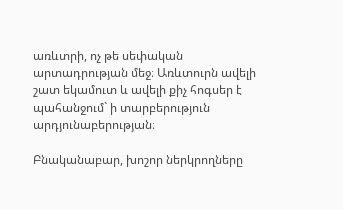առևտրի, ոչ թե սեփական արտադրության մեջ։ Առևտուրն ավելի շատ եկամուտ և ավելի քիչ հոգսեր է պահանջում` ի տարբերություն արդյունաբերության։

Բնականաբար, խոշոր ներկրողները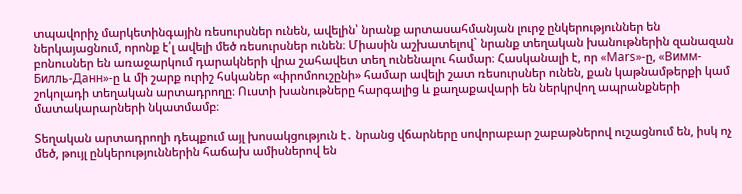տպավորիչ մարկետինգային ռեսուրսներ ունեն, ավելին՝ նրանք արտասահմանյան լուրջ ընկերություններ են ներկայացնում, որոնք է՛լ ավելի մեծ ռեսուրսներ ունեն։ Միասին աշխատելով` նրանք տեղական խանութներին զանազան բոնուսներ են առաջարկում դարակների վրա շահավետ տեղ ունենալու համար։ Հասկանալի է, որ «Mars»-ը, «Вимм-Билль-Данн»-ը և մի շարք ուրիշ հսկաներ «փրոմոուշընի» համար ավելի շատ ռեսուրսներ ունեն, քան կաթնամթերքի կամ շոկոլադի տեղական արտադրողը։ Ուստի խանութները հարգալից և քաղաքավարի են ներկրվող ապրանքների մատակարարների նկատմամբ։

Տեղական արտադրողի դեպքում այլ խոսակցություն է․ նրանց վճարները սովորաբար շաբաթներով ուշացնում են, իսկ ոչ մեծ, թույլ ընկերություններին հաճախ ամիսներով են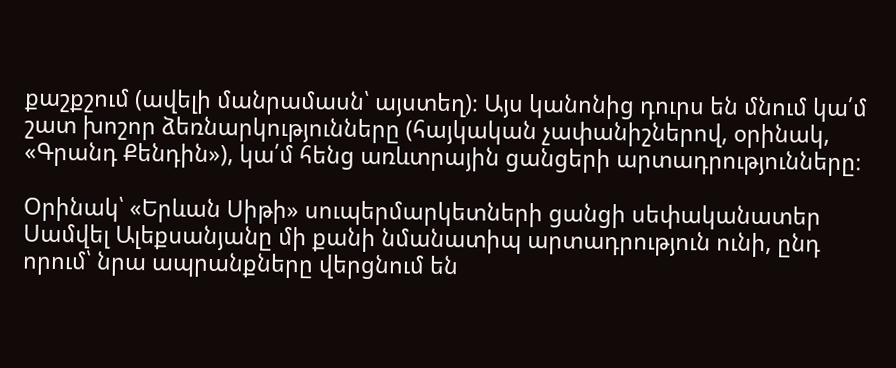քաշքշում (ավելի մանրամասն՝ այստեղ)։ Այս կանոնից դուրս են մնում կա՛մ շատ խոշոր ձեռնարկությունները (հայկական չափանիշներով, օրինակ, «Գրանդ Քենդին»), կա՛մ հենց առևտրային ցանցերի արտադրությունները։

Օրինակ՝ «Երևան Սիթի» սուպերմարկետների ցանցի սեփականատեր Սամվել Ալեքսանյանը մի քանի նմանատիպ արտադրություն ունի, ընդ որում՝ նրա ապրանքները վերցնում են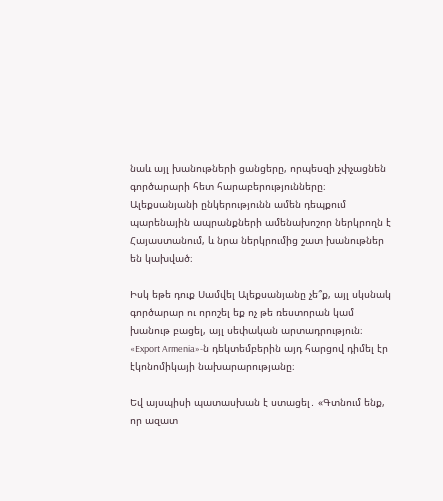նաև այլ խանութների ցանցերը, որպեսզի չփչացնեն գործարարի հետ հարաբերությունները։ Ալեքսանյանի ընկերությունն ամեն դեպքում պարենային ապրանքների ամենախոշոր ներկրողն է Հայաստանում, և նրա ներկրումից շատ խանութներ են կախված։

Իսկ եթե դուք Սամվել Ալեքսանյանը չե՞ք, այլ սկսնակ գործարար ու որոշել եք ոչ թե ռեստորան կամ խանութ բացել, այլ սեփական արտադրություն։ «Export Armenia»-ն դեկտեմբերին այդ հարցով դիմել էր էկոնոմիկայի նախարարությանը։

Եվ այսպիսի պատասխան է ստացել․ «Գտնում ենք, որ ազատ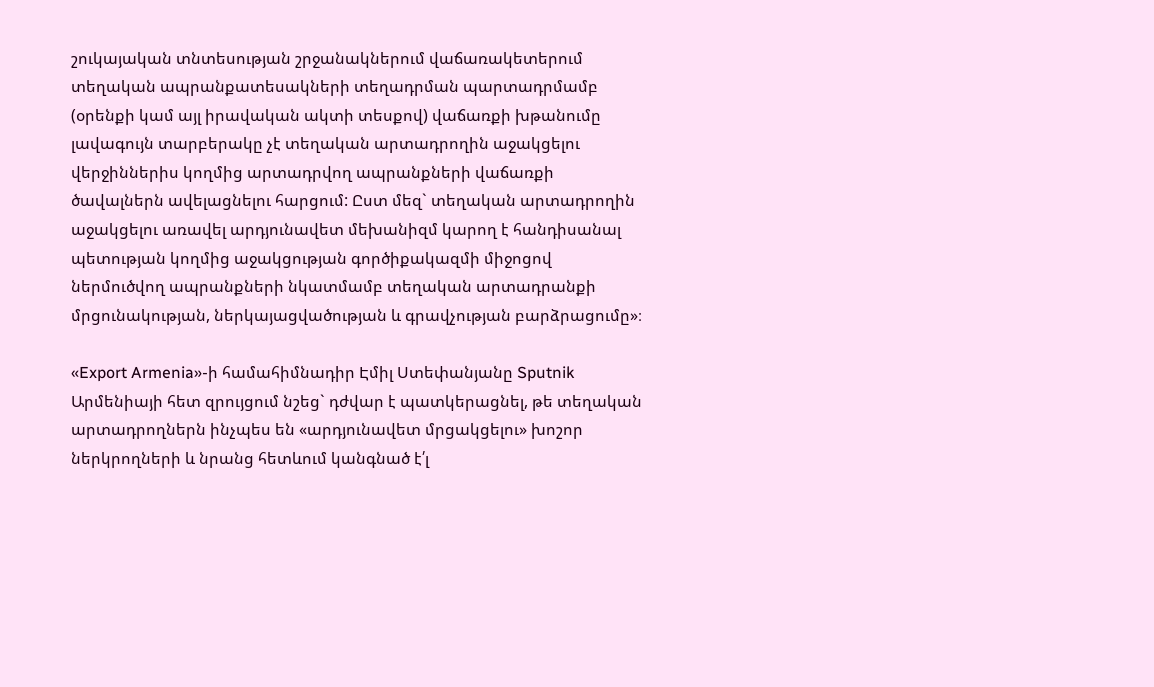շուկայական տնտեսության շրջանակներում վաճառակետերում տեղական ապրանքատեսակների տեղադրման պարտադրմամբ (օրենքի կամ այլ իրավական ակտի տեսքով) վաճառքի խթանումը լավագույն տարբերակը չէ տեղական արտադրողին աջակցելու վերջիններիս կողմից արտադրվող ապրանքների վաճառքի ծավալներն ավելացնելու հարցում: Ըստ մեզ` տեղական արտադրողին աջակցելու առավել արդյունավետ մեխանիզմ կարող է հանդիսանալ պետության կողմից աջակցության գործիքակազմի միջոցով ներմուծվող ապրանքների նկատմամբ տեղական արտադրանքի մրցունակության, ներկայացվածության և գրավչության բարձրացումը»։

«Export Armenia»-ի համահիմնադիր Էմիլ Ստեփանյանը Sputnik Արմենիայի հետ զրույցում նշեց` դժվար է պատկերացնել, թե տեղական արտադրողներն ինչպես են «արդյունավետ մրցակցելու» խոշոր ներկրողների և նրանց հետևում կանգնած է՛լ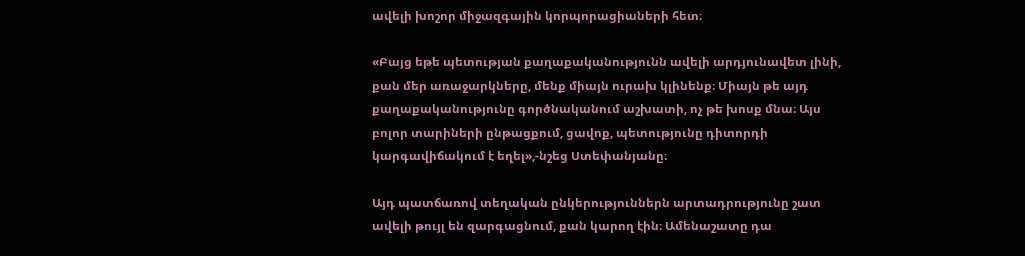ավելի խոշոր միջազգային կորպորացիաների հետ։

«Բայց եթե պետության քաղաքականությունն ավելի արդյունավետ լինի, քան մեր առաջարկները, մենք միայն ուրախ կլինենք։ Միայն թե այդ քաղաքականությունը գործնականում աշխատի, ոչ թե խոսք մնա։ Այս բոլոր տարիների ընթացքում, ցավոք, պետությունը դիտորդի կարգավիճակում է եղել»,-նշեց Ստեփանյանը։

Այդ պատճառով տեղական ընկերություններն արտադրությունը շատ ավելի թույլ են զարգացնում, քան կարող էին։ Ամենաշատը դա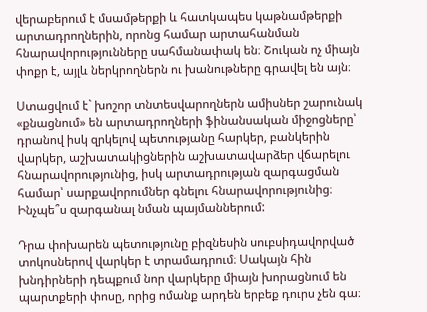վերաբերում է մսամթերքի և հատկապես կաթնամթերքի արտադրողներին, որոնց համար արտահանման հնարավորությունները սահմանափակ են։ Շուկան ոչ միայն փոքր է, այլև ներկրողներն ու խանութները գրավել են այն։

Ստացվում է` խոշոր տնտեսվարողներն ամիսներ շարունակ «քնացնում» են արտադրողների ֆինանսական միջոցները՝ դրանով իսկ զրկելով պետությանը հարկեր, բանկերին վարկեր, աշխատակիցներին աշխատավարձեր վճարելու հնարավորությունից, իսկ արտադրության զարգացման համար՝ սարքավորումներ գնելու հնարավորությունից։ Ինչպե՞ս զարգանալ նման պայմաններում:

Դրա փոխարեն պետությունը բիզնեսին սուբսիդավորված տոկոսներով վարկեր է տրամադրում։ Սակայն հին խնդիրների դեպքում նոր վարկերը միայն խորացնում են պարտքերի փոսը, որից ոմանք արդեն երբեք դուրս չեն գա։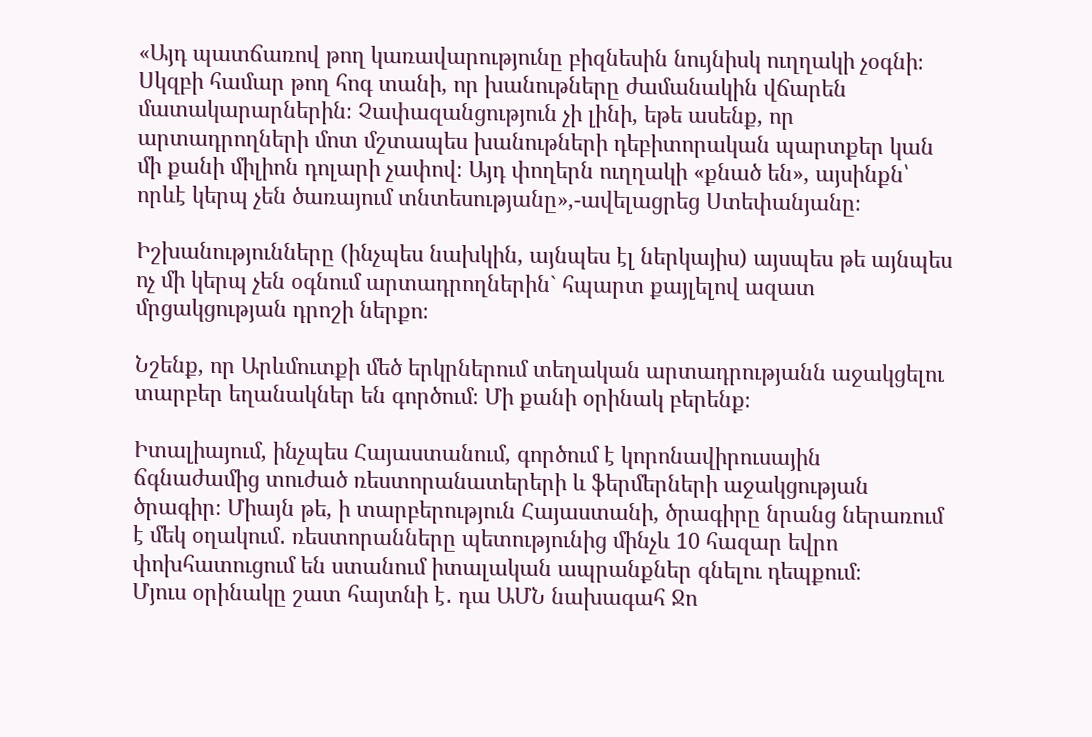«Այդ պատճառով թող կառավարությունը բիզնեսին նույնիսկ ուղղակի չօգնի։ Սկզբի համար թող հոգ տանի, որ խանութները ժամանակին վճարեն մատակարարներին։ Չափազանցություն չի լինի, եթե ասենք, որ արտադրողների մոտ մշտապես խանութների դեբիտորական պարտքեր կան մի քանի միլիոն դոլարի չափով։ Այդ փողերն ուղղակի «քնած են», այսինքն՝ որևէ կերպ չեն ծառայում տնտեսությանը»,-ավելացրեց Ստեփանյանը։

Իշխանությունները (ինչպես նախկին, այնպես էլ ներկայիս) այսպես թե այնպես ոչ մի կերպ չեն օգնում արտադրողներին` հպարտ քայլելով ազատ մրցակցության դրոշի ներքո։

Նշենք, որ Արևմուտքի մեծ երկրներում տեղական արտադրությանն աջակցելու տարբեր եղանակներ են գործում։ Մի քանի օրինակ բերենք։

Իտալիայում, ինչպես Հայաստանում, գործում է կորոնավիրուսային ճգնաժամից տուժած ռեստորանատերերի և ֆերմերների աջակցության ծրագիր։ Միայն թե, ի տարբերություն Հայաստանի, ծրագիրը նրանց ներառում է մեկ օղակում․ ռեստորանները պետությունից մինչև 10 հազար եվրո փոխհատուցում են ստանում իտալական ապրանքներ գնելու դեպքում։
Մյուս օրինակը շատ հայտնի է․ դա ԱՄՆ նախագահ Ջո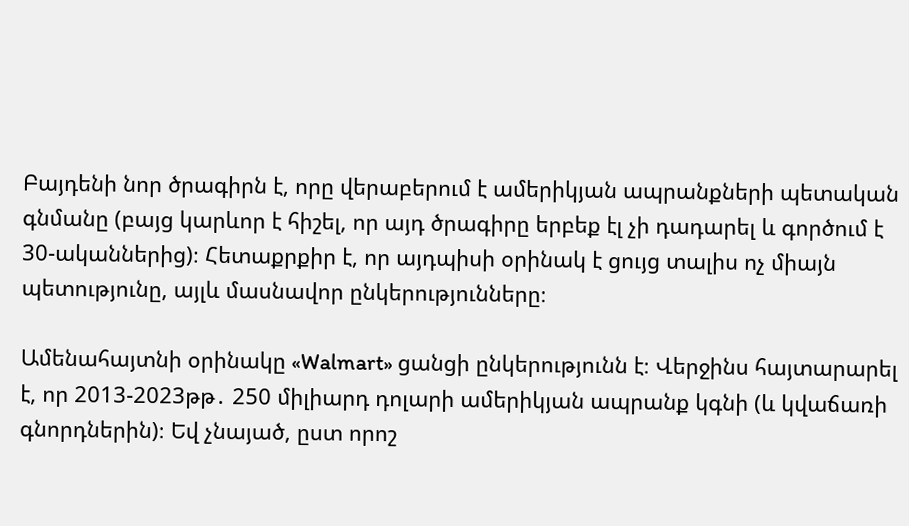Բայդենի նոր ծրագիրն է, որը վերաբերում է ամերիկյան ապրանքների պետական գնմանը (բայց կարևոր է հիշել, որ այդ ծրագիրը երբեք էլ չի դադարել և գործում է 30-ականներից)։ Հետաքրքիր է, որ այդպիսի օրինակ է ցույց տալիս ոչ միայն պետությունը, այլև մասնավոր ընկերությունները։

Ամենահայտնի օրինակը «Walmart» ցանցի ընկերությունն է։ Վերջինս հայտարարել է, որ 2013-2023թթ․ 250 միլիարդ դոլարի ամերիկյան ապրանք կգնի (և կվաճառի գնորդներին)։ Եվ չնայած, ըստ որոշ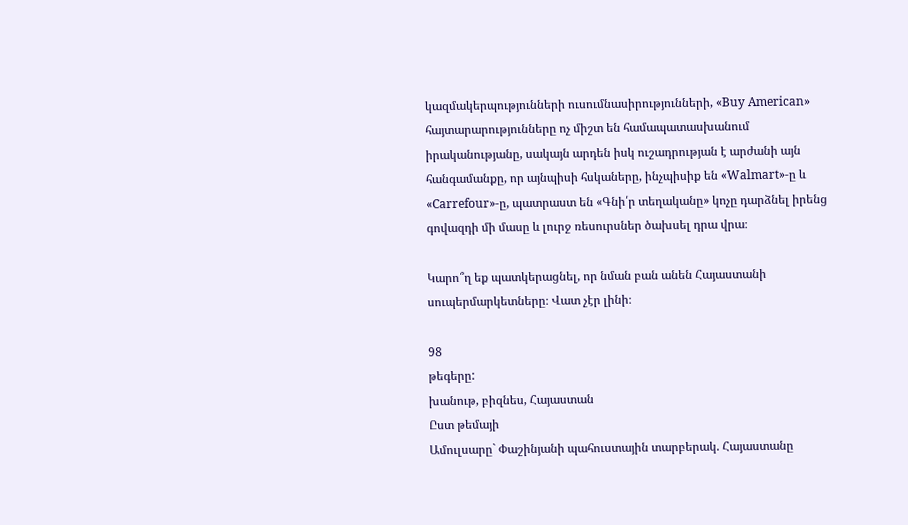կազմակերպությունների ուսումնասիրությունների, «Buy American» հայտարարությունները ոչ միշտ են համապատասխանում իրականությանը, սակայն արդեն իսկ ուշադրության է արժանի այն հանգամանքը, որ այնպիսի հսկաները, ինչպիսիք են «Walmart»-ը և «Carrefour»-ը, պատրաստ են «Գնի՛ր տեղականը» կոչը դարձնել իրենց գովազդի մի մասը և լուրջ ռեսուրսներ ծախսել դրա վրա։

Կարո՞ղ եք պատկերացնել, որ նման բան անեն Հայաստանի սուպերմարկետները։ Վատ չէր լինի։

98
թեգերը:
խանութ, բիզնես, Հայաստան
Ըստ թեմայի
Ամուլսարը` Փաշինյանի պահուստային տարբերակ. Հայաստանը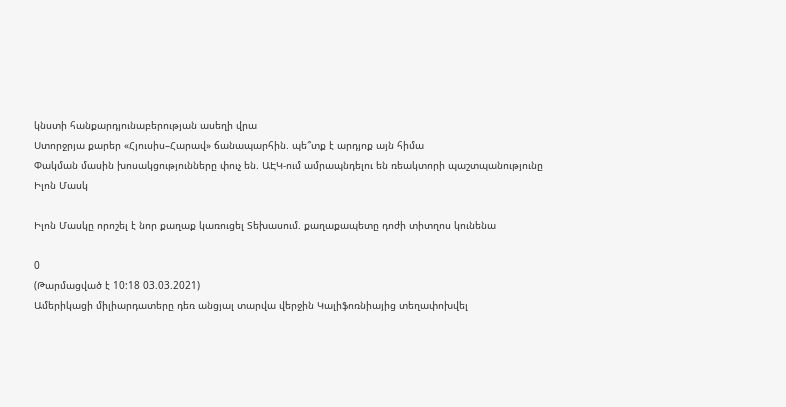կնստի հանքարդյունաբերության ասեղի վրա
Ստորջրյա քարեր «Հյուսիս–Հարավ» ճանապարհին. պե՞տք է արդյոք այն հիմա
Փակման մասին խոսակցությունները փուչ են. ԱԷԿ-ում ամրապնդելու են ռեակտորի պաշտպանությունը
Իլոն Մասկ

Իլոն Մասկը որոշել է նոր քաղաք կառուցել Տեխասում. քաղաքապետը դոժի տիտղոս կունենա

0
(Թարմացված է 10:18 03.03.2021)
Ամերիկացի միլիարդատերը դեռ անցյալ տարվա վերջին Կալիֆոռնիայից տեղափոխվել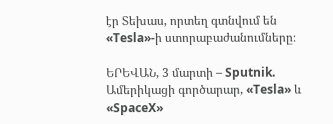էր Տեխաս, որտեղ գտնվում են «Tesla»-ի ստորաբաժանումները։

ԵՐԵՎԱՆ, 3 մարտի – Sputnik. Ամերիկացի գործարար, «Tesla» և «SpaceX»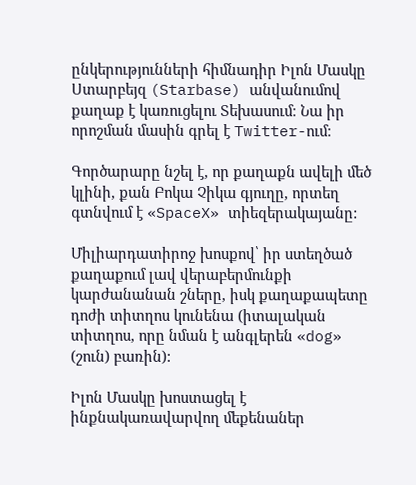ընկերությունների հիմնադիր Իլոն Մասկը Ստարբեյզ (Starbase) անվանումով քաղաք է կառուցելու Տեխասում։ Նա իր որոշման մասին գրել է Twitter-ում։

Գործարարը նշել է, որ քաղաքն ավելի մեծ կլինի, քան Բոկա Չիկա գյուղը, որտեղ գտնվում է «SpaceX» տիեզերակայանը:

Միլիարդատիրոջ խոսքով՝ իր ստեղծած քաղաքում լավ վերաբերմունքի կարժանանան շները, իսկ քաղաքապետը դոժի տիտղոս կունենա (իտալական տիտղոս, որը նման է անգլերեն «dog» (շուն) բառին):

Իլոն Մասկը խոստացել է ինքնակառավարվող մեքենաներ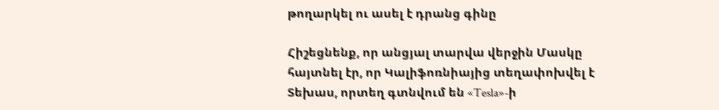թողարկել ու ասել է դրանց գինը

Հիշեցնենք, որ անցյալ տարվա վերջին Մասկը հայտնել էր, որ Կալիֆոռնիայից տեղափոխվել է Տեխաս, որտեղ գտնվում են «Tesla»-ի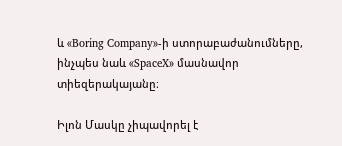և «Boring Company»-ի ստորաբաժանումները, ինչպես նաև «SpaceX» մասնավոր տիեզերակայանը։

Իլոն Մասկը չիպավորել է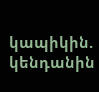կապիկին. կենդանին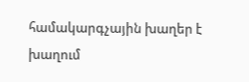համակարգչային խաղեր է խաղում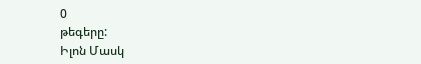0
թեգերը:
Իլոն Մասկ